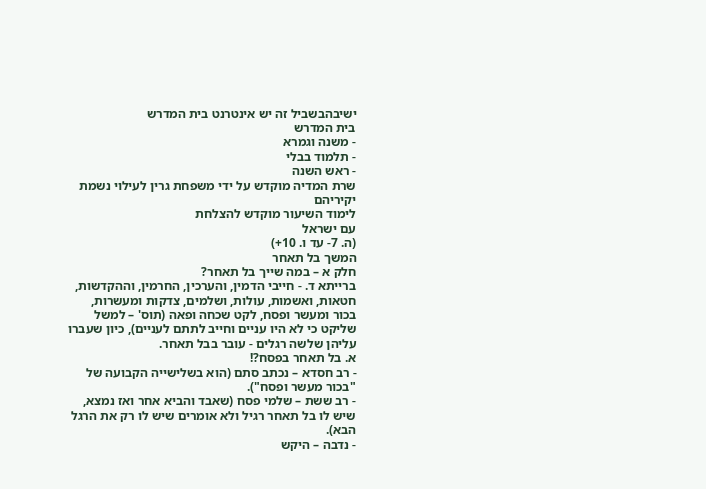ישיבהבשביל זה יש אינטרנט בית המדרש
בית המדרש
- משנה וגמרא
- תלמוד בבלי
- ראש השנה
שרת המדיה מוקדש על ידי משפחת גרין לעילוי נשמת יקיריהם
לימוד השיעור מוקדש להצלחת
עם ישראל
(ה. 7- עד ו. 10+)
המשך בל תאחר
חלק א – במה שייך בל תאחר?
ברייתא ד. - חייבי הדמין, והערכין, החרמין, וההקדשות, חטאות, ואשמות, עולות, ושלמים, צדקות ומעשרות, בכור ומעשר ופסח, לקט שכחה ופאה (תוס' – למשל שליקט כי לא היו עניים וחייב לתתם לעניים), כיון שעברו עליהן שלשה רגלים - עובר בבל תאחר.
א. בל תאחר בפסח?!
- רב חסדא – נכתב סתם (הוא בשלישייה הקבועה של "בכור מעשר ופסח").
- רב ששת – שלמי פסח (שאבד והביא אחר ואז נמצא, שיש לו בל תאחר רגיל ולא אומרים שיש לו רק את הרגל הבא).
- נדבה – היקש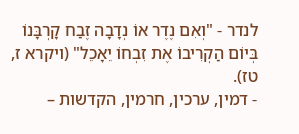לנדר - "וְאִם נֶדֶר אוֹ נְדָבָה זֶבַח קָרְבָּנוֹ בְּיוֹם הַקְרִיבוֹ אֶת זִבְחוֹ יֵאָכֵל" (ויקרא ז, טז).
- דמין, ערכין, חרמין, הקדשות –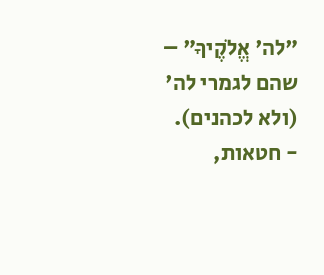"לה' אֱלֹקֶיךָ" – שהם לגמרי לה' (ולא לכהנים).
- חטאות,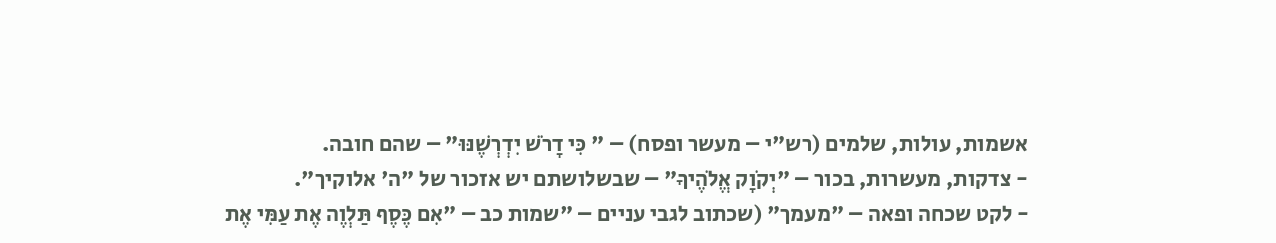אשמות, עולות, שלמים (רש"י – מעשר ופסח) – " כִּי דָרֹשׁ יִדְרְשֶׁנּוּ" – שהם חובה.
- צדקות, מעשרות, בכור – "יְקֹוָק אֱלֹהֶיךָ" – שבשלושתם יש אזכור של "ה' אלוקיך".
- לקט שכחה ופאה – "מעמך" (שכתוב לגבי עניים – "שמות כב – "אִם כֶּסֶף תַּלְוֶה אֶת עַמִּי אֶת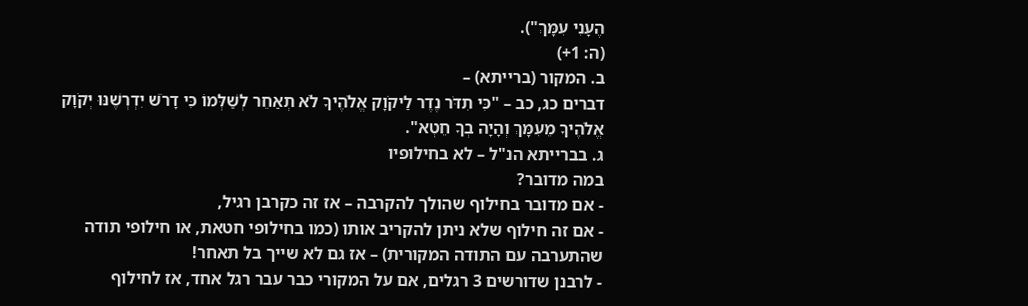הֶעָנִי עִמָּךְ").
(ה: 1+)
ב. המקור (ברייתא) –
דברים כג, כב – "כִּי תִדֹּר נֶדֶר לַיקֹוָק אֱלֹהֶיךָ לֹא תְאַחֵר לְשַׁלְּמוֹ כִּי דָרֹשׁ יִדְרְשֶׁנּוּ יְקֹוָק אֱלֹהֶיךָ מֵעִמָּךְ וְהָיָה בְךָ חֵטְא".
ג. בברייתא הנ"ל – לא בחילופיו
במה מדובר?
- אם מדובר בחילוף שהולך להקרבה – אז זה כקרבן רגיל,
- אם זה חילוף שלא ניתן להקריב אותו (כמו בחילופי חטאת, או חילופי תודה שהתערבה עם התודה המקורית) – אז גם לא שייך בל תאחר!
- לרבנן שדורשים 3 רגלים, אם על המקורי כבר עבר רגל אחד, אז לחילוף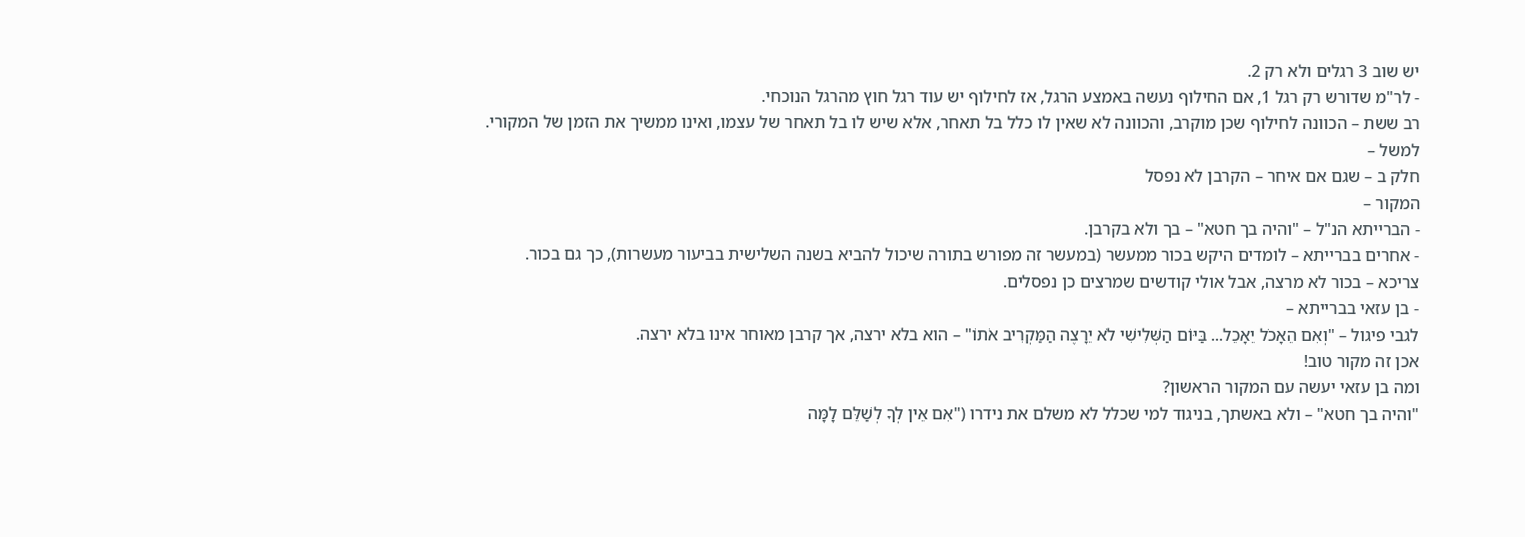יש שוב 3 רגלים ולא רק 2.
- לר"מ שדורש רק רגל 1, אם החילוף נעשה באמצע הרגל, אז לחילוף יש עוד רגל חוץ מהרגל הנוכחי.
רב ששת – הכוונה לחילוף שכן מוקרב, והכוונה לא שאין לו כלל בל תאחר, אלא שיש לו בל תאחר של עצמו, ואינו ממשיך את הזמן של המקורי.
למשל –
חלק ב – שגם אם איחר – הקרבן לא נפסל
המקור –
- הברייתא הנ"ל – "והיה בך חטא" – בך ולא בקרבן.
- אחרים בברייתא – לומדים היקש בכור ממעשר (במעשר זה מפורש בתורה שיכול להביא בשנה השלישית בביעור מעשרות), כך גם בכור.
צריכא – בכור לא מרצה, אבל אולי קודשים שמרצים כן נפסלים.
- בן עזאי בברייתא –
לגבי פיגול – "וְאִם הֵאָכֹל יֵאָכֵל... בַּיּוֹם הַשְּׁלִישִׁי לֹא יֵרָצֶה הַמַּקְרִיב אֹתוֹ" – הוא בלא ירצה, אך קרבן מאוחר אינו בלא ירצה.
אכן זה מקור טוב!
ומה בן עזאי יעשה עם המקור הראשון?
"והיה בך חטא" – ולא באשתך, בניגוד למי שכלל לא משלם את נידרו ("אִם אֵין לְךָ לְשַׁלֵּם לָמָּה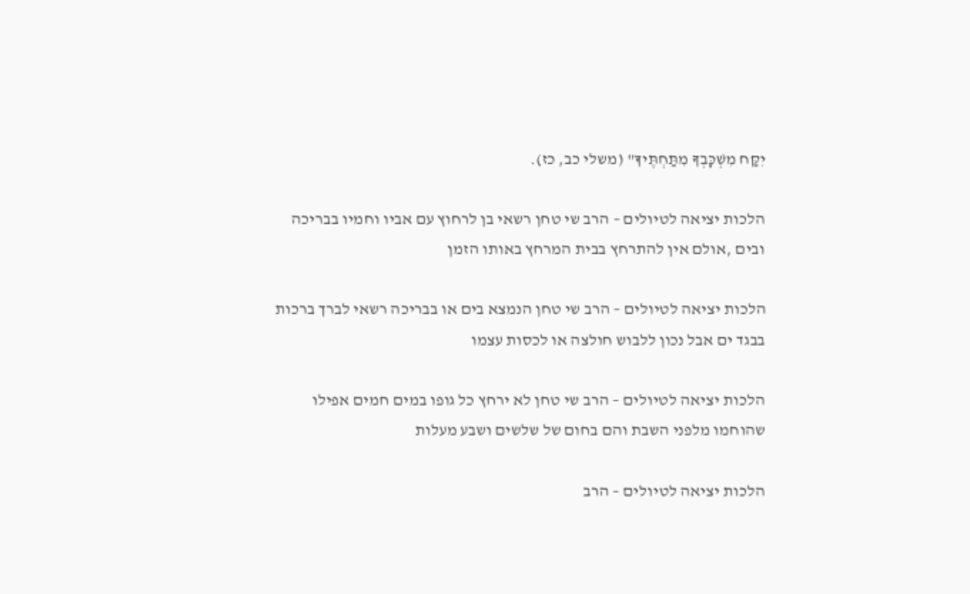יִקַּח מִשְׁכָּבְךָ מִתַּחְתֶּיךָ" (משלי כב, כז).

הלכות יציאה לטיולים – הרב שי טחן רשאי בן לרחוץ עם אביו וחמיו בבריכה ובים ,אולם אין להתרחץ בבית המרחץ באותו הזמן

הלכות יציאה לטיולים – הרב שי טחן הנמצא בים או בבריכה רשאי לברך ברכות בבגד ים אבל נכון ללבוש חולצה או לכסות עצמו

הלכות יציאה לטיולים – הרב שי טחן לא ירחץ כל גופו במים חמים אפילו שהוחמו מלפני השבת והם בחום של שלשים ושבע מעלות

הלכות יציאה לטיולים – הרב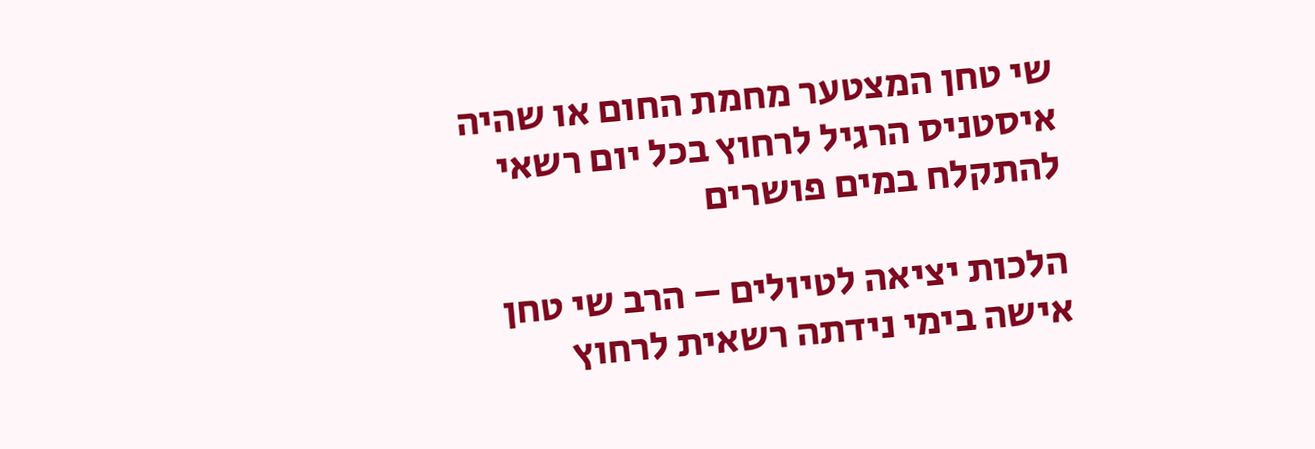שי טחן המצטער מחמת החום או שהיה איסטניס הרגיל לרחוץ בכל יום רשאי להתקלח במים פושרים

הלכות יציאה לטיולים – הרב שי טחן אישה בימי נידתה רשאית לרחוץ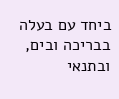ביחד עם בעלה בבריכה ובים, ובתנאי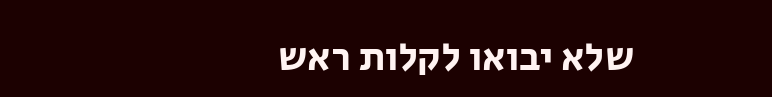שלא יבואו לקלות ראש